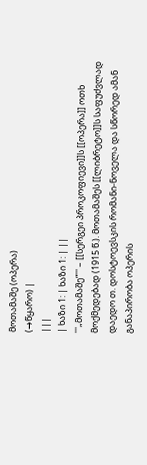მოთამაშე (ოპერა)
(→წყარო) |
|||
| ხაზი 1: | ხაზი 1: | ||
'''„მოთამაშე“''' – [[სერგეი პროკოფიევი]]ს [[ოპერა]] ოთხ მოქმედებად (1915 წ.). მოთამაშეს [[ლიბრეტო]]ს საფუძვლად დაედო თ. დოსტოევსკის რომანი-ნოველა და სწორედ ამან განაპირობა ოპერის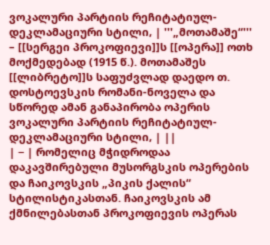ვოკალური პარტიის რეჩიტატიულ-დეკლამაციური სტილი, | '''„მოთამაშე“''' – [[სერგეი პროკოფიევი]]ს [[ოპერა]] ოთხ მოქმედებად (1915 წ.). მოთამაშეს [[ლიბრეტო]]ს საფუძვლად დაედო თ. დოსტოევსკის რომანი-ნოველა და სწორედ ამან განაპირობა ოპერის ვოკალური პარტიის რეჩიტატიულ-დეკლამაციური სტილი, | ||
| − | რომელიც მჭიდროდაა დაკავშირებული მუსორგსკის ოპერების და ჩაიკოვსკის „პიკის ქალის“ სტილისტიკასთან. ჩაიკოვსკის ამ ქმნილებასთან პროკოფიევის ოპერას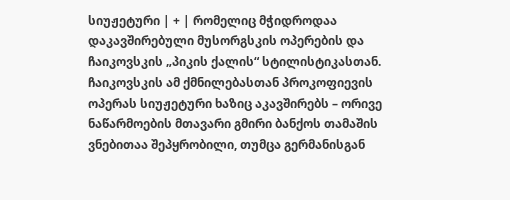სიუჟეტური | + | რომელიც მჭიდროდაა დაკავშირებული მუსორგსკის ოპერების და ჩაიკოვსკის „პიკის ქალის“ სტილისტიკასთან. ჩაიკოვსკის ამ ქმნილებასთან პროკოფიევის ოპერას სიუჟეტური ხაზიც აკავშირებს – ორივე ნაწარმოების მთავარი გმირი ბანქოს თამაშის ვნებითაა შეპყრობილი, თუმცა გერმანისგან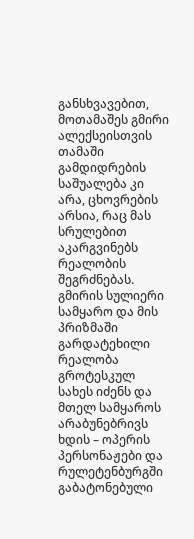განსხვავებით, მოთამაშეს გმირი ალექსეისთვის თამაში გამდიდრების საშუალება კი არა, ცხოვრების არსია, რაც მას სრულებით აკარგვინებს რეალობის შეგრძნებას. გმირის სულიერი სამყარო და მის პრიზმაში გარდატეხილი რეალობა გროტესკულ სახეს იძენს და მთელ სამყაროს არაბუნებრივს ხდის – ოპერის პერსონაჟები და რულეტენბურგში გაბატონებული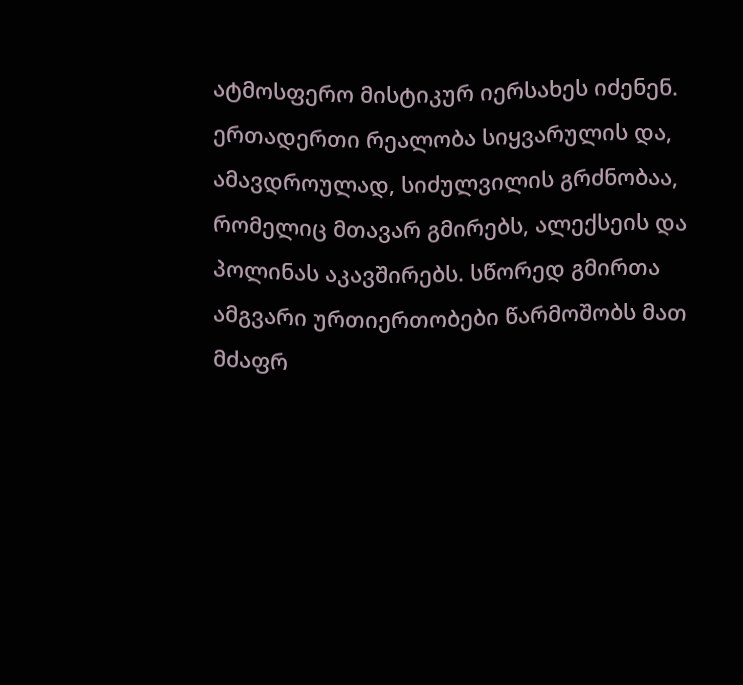ატმოსფერო მისტიკურ იერსახეს იძენენ. ერთადერთი რეალობა სიყვარულის და, ამავდროულად, სიძულვილის გრძნობაა, რომელიც მთავარ გმირებს, ალექსეის და პოლინას აკავშირებს. სწორედ გმირთა ამგვარი ურთიერთობები წარმოშობს მათ მძაფრ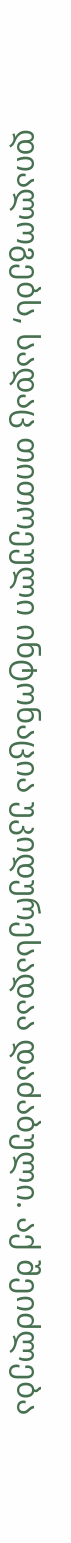დიალოგებს, სადაც თითოეული ინტონაცია უკიდურესადაა დაძაბული. აქ შეიძლება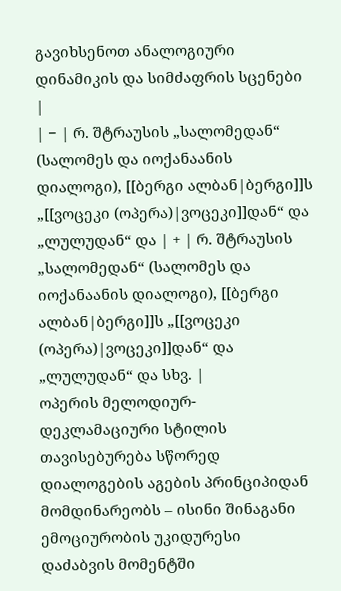გავიხსენოთ ანალოგიური დინამიკის და სიმძაფრის სცენები |
| − | რ. შტრაუსის „სალომედან“ (სალომეს და იოქანაანის დიალოგი), [[ბერგი ალბან|ბერგი]]ს „[[ვოცეკი (ოპერა)|ვოცეკი]]დან“ და „ლულუდან“ და | + | რ. შტრაუსის „სალომედან“ (სალომეს და იოქანაანის დიალოგი), [[ბერგი ალბან|ბერგი]]ს „[[ვოცეკი (ოპერა)|ვოცეკი]]დან“ და „ლულუდან“ და სხვ. |
ოპერის მელოდიურ-დეკლამაციური სტილის თავისებურება სწორედ დიალოგების აგების პრინციპიდან მომდინარეობს – ისინი შინაგანი ემოციურობის უკიდურესი დაძაბვის მომენტში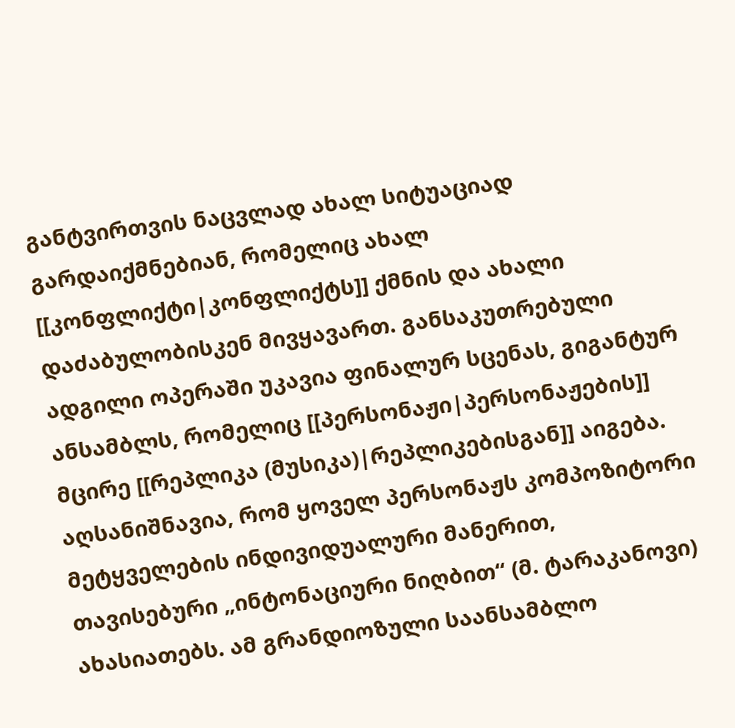განტვირთვის ნაცვლად ახალ სიტუაციად გარდაიქმნებიან, რომელიც ახალ [[კონფლიქტი|კონფლიქტს]] ქმნის და ახალი დაძაბულობისკენ მივყავართ. განსაკუთრებული ადგილი ოპერაში უკავია ფინალურ სცენას, გიგანტურ ანსამბლს, რომელიც [[პერსონაჟი|პერსონაჟების]] მცირე [[რეპლიკა (მუსიკა)|რეპლიკებისგან]] აიგება. აღსანიშნავია, რომ ყოველ პერსონაჟს კომპოზიტორი მეტყველების ინდივიდუალური მანერით, თავისებური „ინტონაციური ნიღბით“ (მ. ტარაკანოვი) ახასიათებს. ამ გრანდიოზული საანსამბლო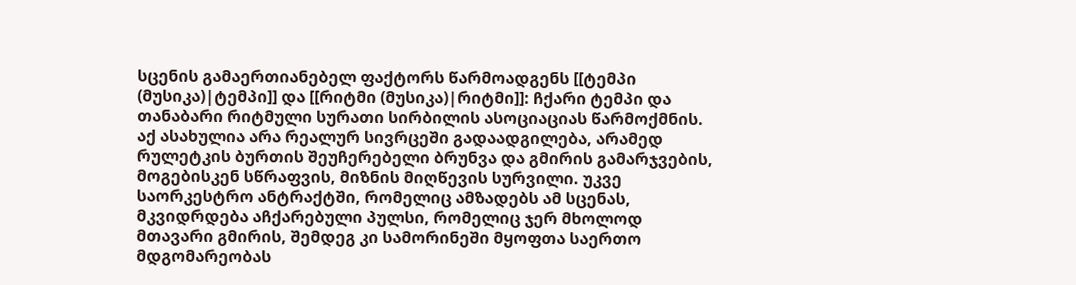სცენის გამაერთიანებელ ფაქტორს წარმოადგენს [[ტემპი (მუსიკა)|ტემპი]] და [[რიტმი (მუსიკა)|რიტმი]]: ჩქარი ტემპი და თანაბარი რიტმული სურათი სირბილის ასოციაციას წარმოქმნის. აქ ასახულია არა რეალურ სივრცეში გადაადგილება, არამედ რულეტკის ბურთის შეუჩერებელი ბრუნვა და გმირის გამარჯვების, მოგებისკენ სწრაფვის, მიზნის მიღწევის სურვილი. უკვე საორკესტრო ანტრაქტში, რომელიც ამზადებს ამ სცენას, მკვიდრდება აჩქარებული პულსი, რომელიც ჯერ მხოლოდ მთავარი გმირის, შემდეგ კი სამორინეში მყოფთა საერთო მდგომარეობას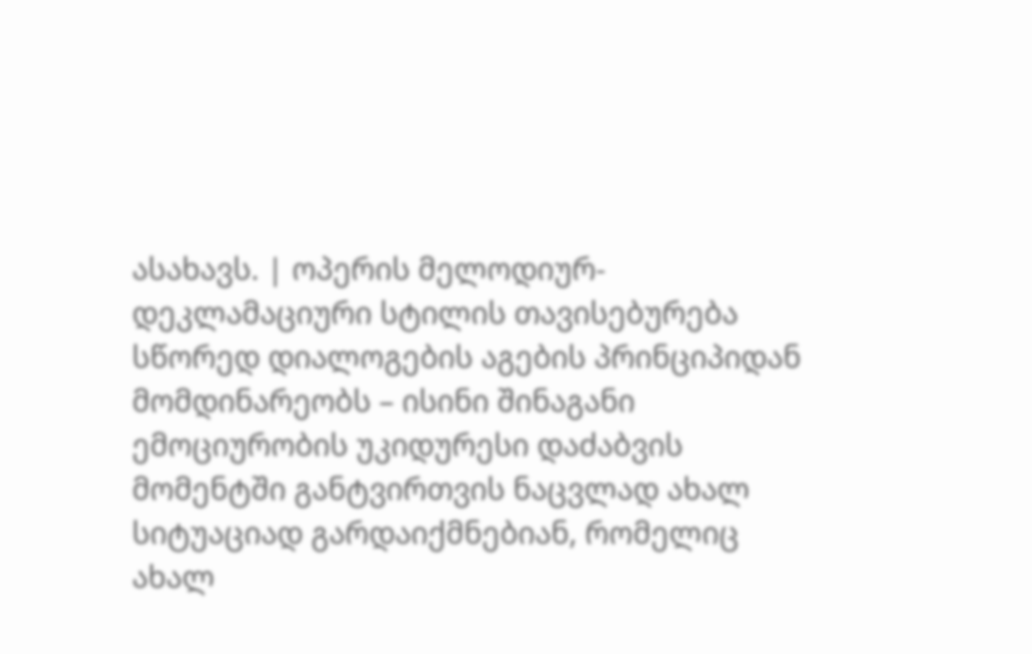ასახავს. | ოპერის მელოდიურ-დეკლამაციური სტილის თავისებურება სწორედ დიალოგების აგების პრინციპიდან მომდინარეობს – ისინი შინაგანი ემოციურობის უკიდურესი დაძაბვის მომენტში განტვირთვის ნაცვლად ახალ სიტუაციად გარდაიქმნებიან, რომელიც ახალ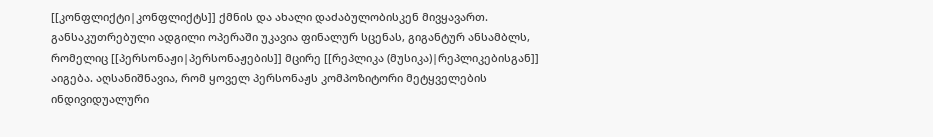[[კონფლიქტი|კონფლიქტს]] ქმნის და ახალი დაძაბულობისკენ მივყავართ. განსაკუთრებული ადგილი ოპერაში უკავია ფინალურ სცენას, გიგანტურ ანსამბლს, რომელიც [[პერსონაჟი|პერსონაჟების]] მცირე [[რეპლიკა (მუსიკა)|რეპლიკებისგან]] აიგება. აღსანიშნავია, რომ ყოველ პერსონაჟს კომპოზიტორი მეტყველების ინდივიდუალური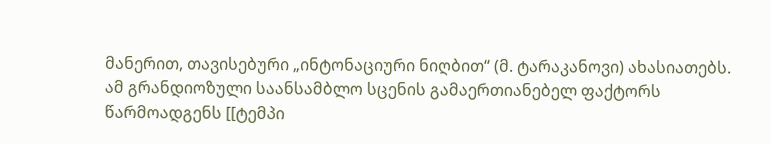მანერით, თავისებური „ინტონაციური ნიღბით“ (მ. ტარაკანოვი) ახასიათებს. ამ გრანდიოზული საანსამბლო სცენის გამაერთიანებელ ფაქტორს წარმოადგენს [[ტემპი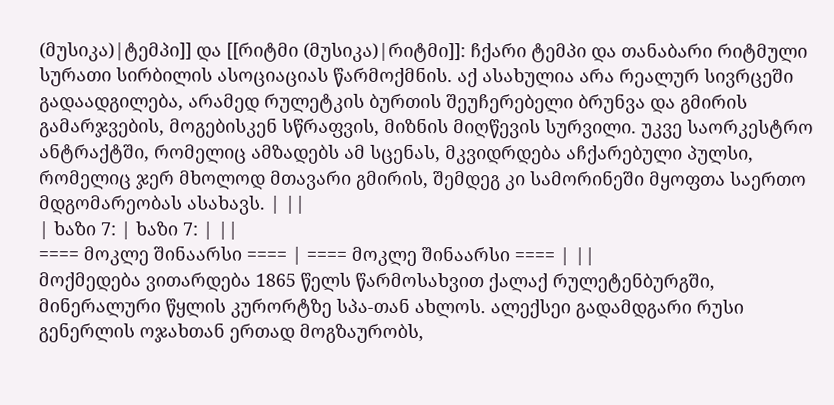(მუსიკა)|ტემპი]] და [[რიტმი (მუსიკა)|რიტმი]]: ჩქარი ტემპი და თანაბარი რიტმული სურათი სირბილის ასოციაციას წარმოქმნის. აქ ასახულია არა რეალურ სივრცეში გადაადგილება, არამედ რულეტკის ბურთის შეუჩერებელი ბრუნვა და გმირის გამარჯვების, მოგებისკენ სწრაფვის, მიზნის მიღწევის სურვილი. უკვე საორკესტრო ანტრაქტში, რომელიც ამზადებს ამ სცენას, მკვიდრდება აჩქარებული პულსი, რომელიც ჯერ მხოლოდ მთავარი გმირის, შემდეგ კი სამორინეში მყოფთა საერთო მდგომარეობას ასახავს. | ||
| ხაზი 7: | ხაზი 7: | ||
==== მოკლე შინაარსი ==== | ==== მოკლე შინაარსი ==== | ||
მოქმედება ვითარდება 1865 წელს წარმოსახვით ქალაქ რულეტენბურგში, მინერალური წყლის კურორტზე სპა-თან ახლოს. ალექსეი გადამდგარი რუსი გენერლის ოჯახთან ერთად მოგზაურობს,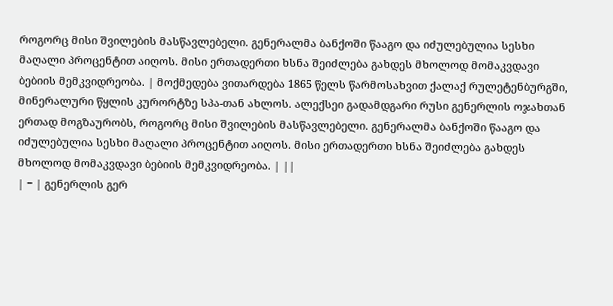როგორც მისი შვილების მასწავლებელი. გენერალმა ბანქოში წააგო და იძულებულია სესხი მაღალი პროცენტით აიღოს. მისი ერთადერთი ხსნა შეიძლება გახდეს მხოლოდ მომაკვდავი ბებიის მემკვიდრეობა. | მოქმედება ვითარდება 1865 წელს წარმოსახვით ქალაქ რულეტენბურგში, მინერალური წყლის კურორტზე სპა-თან ახლოს. ალექსეი გადამდგარი რუსი გენერლის ოჯახთან ერთად მოგზაურობს, როგორც მისი შვილების მასწავლებელი. გენერალმა ბანქოში წააგო და იძულებულია სესხი მაღალი პროცენტით აიღოს. მისი ერთადერთი ხსნა შეიძლება გახდეს მხოლოდ მომაკვდავი ბებიის მემკვიდრეობა. | ||
| − | გენერლის გერ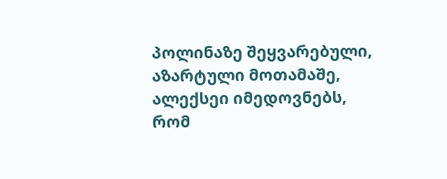პოლინაზე შეყვარებული, აზარტული მოთამაშე, ალექსეი იმედოვნებს, რომ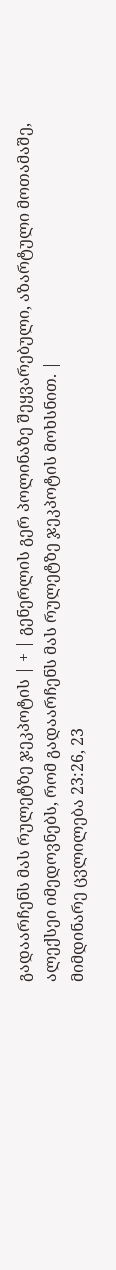გადაარჩენს მას რულეტზე ჯეკპოტის | + | გენერლის გერ პოლინაზე შეყვარებული, აზარტული მოთამაშე, ალექსეი იმედოვნებს, რომ გადაარჩენს მას რულეტზე ჯეკპოტის მოხსნით. |
მიმდინარე ცვლილება 23:26, 23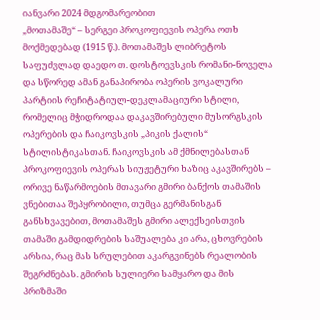იანვარი 2024 მდგომარეობით
„მოთამაშე“ – სერგეი პროკოფიევის ოპერა ოთხ მოქმედებად (1915 წ.). მოთამაშეს ლიბრეტოს საფუძვლად დაედო თ. დოსტოევსკის რომანი-ნოველა და სწორედ ამან განაპირობა ოპერის ვოკალური პარტიის რეჩიტატიულ-დეკლამაციური სტილი, რომელიც მჭიდროდაა დაკავშირებული მუსორგსკის ოპერების და ჩაიკოვსკის „პიკის ქალის“ სტილისტიკასთან. ჩაიკოვსკის ამ ქმნილებასთან პროკოფიევის ოპერას სიუჟეტური ხაზიც აკავშირებს – ორივე ნაწარმოების მთავარი გმირი ბანქოს თამაშის ვნებითაა შეპყრობილი, თუმცა გერმანისგან განსხვავებით, მოთამაშეს გმირი ალექსეისთვის თამაში გამდიდრების საშუალება კი არა, ცხოვრების არსია, რაც მას სრულებით აკარგვინებს რეალობის შეგრძნებას. გმირის სულიერი სამყარო და მის პრიზმაში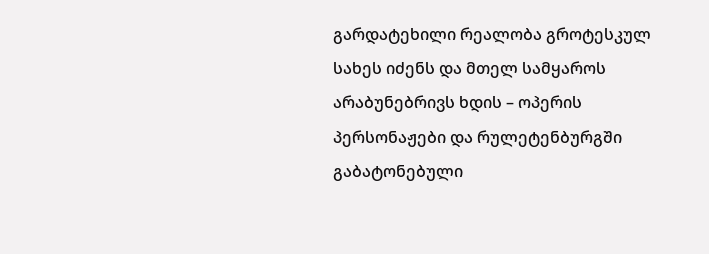გარდატეხილი რეალობა გროტესკულ სახეს იძენს და მთელ სამყაროს არაბუნებრივს ხდის – ოპერის პერსონაჟები და რულეტენბურგში გაბატონებული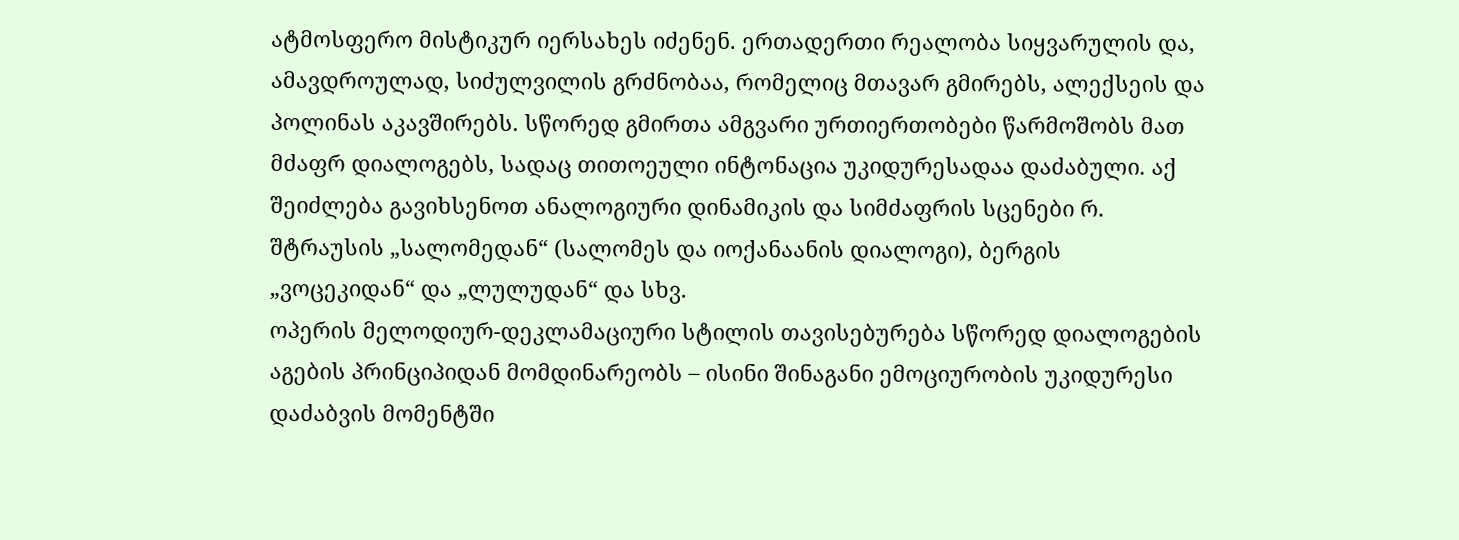ატმოსფერო მისტიკურ იერსახეს იძენენ. ერთადერთი რეალობა სიყვარულის და, ამავდროულად, სიძულვილის გრძნობაა, რომელიც მთავარ გმირებს, ალექსეის და პოლინას აკავშირებს. სწორედ გმირთა ამგვარი ურთიერთობები წარმოშობს მათ მძაფრ დიალოგებს, სადაც თითოეული ინტონაცია უკიდურესადაა დაძაბული. აქ შეიძლება გავიხსენოთ ანალოგიური დინამიკის და სიმძაფრის სცენები რ. შტრაუსის „სალომედან“ (სალომეს და იოქანაანის დიალოგი), ბერგის „ვოცეკიდან“ და „ლულუდან“ და სხვ.
ოპერის მელოდიურ-დეკლამაციური სტილის თავისებურება სწორედ დიალოგების აგების პრინციპიდან მომდინარეობს – ისინი შინაგანი ემოციურობის უკიდურესი დაძაბვის მომენტში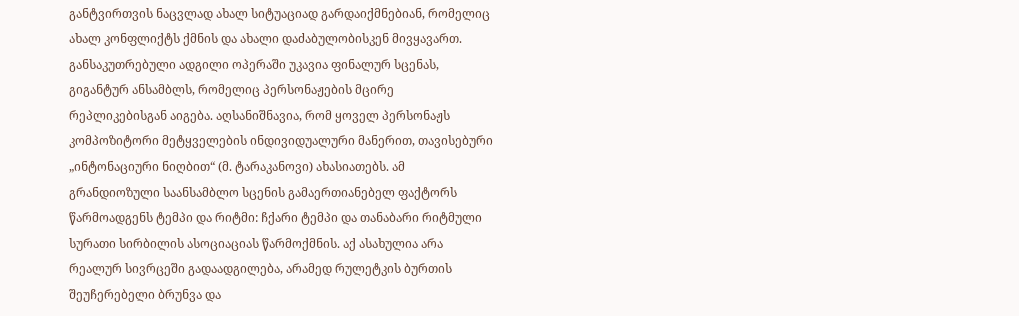განტვირთვის ნაცვლად ახალ სიტუაციად გარდაიქმნებიან, რომელიც ახალ კონფლიქტს ქმნის და ახალი დაძაბულობისკენ მივყავართ. განსაკუთრებული ადგილი ოპერაში უკავია ფინალურ სცენას, გიგანტურ ანსამბლს, რომელიც პერსონაჟების მცირე რეპლიკებისგან აიგება. აღსანიშნავია, რომ ყოველ პერსონაჟს კომპოზიტორი მეტყველების ინდივიდუალური მანერით, თავისებური „ინტონაციური ნიღბით“ (მ. ტარაკანოვი) ახასიათებს. ამ გრანდიოზული საანსამბლო სცენის გამაერთიანებელ ფაქტორს წარმოადგენს ტემპი და რიტმი: ჩქარი ტემპი და თანაბარი რიტმული სურათი სირბილის ასოციაციას წარმოქმნის. აქ ასახულია არა რეალურ სივრცეში გადაადგილება, არამედ რულეტკის ბურთის შეუჩერებელი ბრუნვა და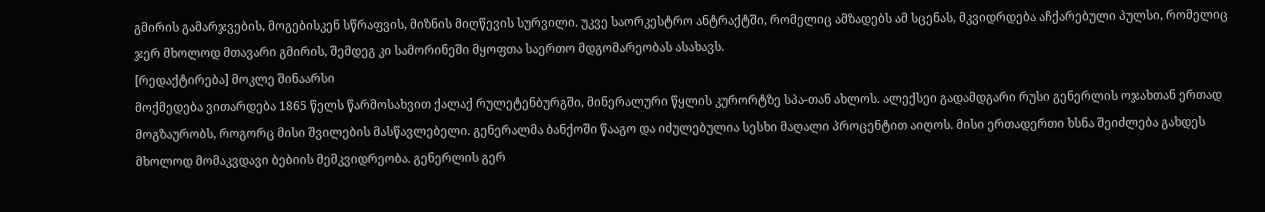გმირის გამარჯვების, მოგებისკენ სწრაფვის, მიზნის მიღწევის სურვილი. უკვე საორკესტრო ანტრაქტში, რომელიც ამზადებს ამ სცენას, მკვიდრდება აჩქარებული პულსი, რომელიც ჯერ მხოლოდ მთავარი გმირის, შემდეგ კი სამორინეში მყოფთა საერთო მდგომარეობას ასახავს.
[რედაქტირება] მოკლე შინაარსი
მოქმედება ვითარდება 1865 წელს წარმოსახვით ქალაქ რულეტენბურგში, მინერალური წყლის კურორტზე სპა-თან ახლოს. ალექსეი გადამდგარი რუსი გენერლის ოჯახთან ერთად მოგზაურობს, როგორც მისი შვილების მასწავლებელი. გენერალმა ბანქოში წააგო და იძულებულია სესხი მაღალი პროცენტით აიღოს. მისი ერთადერთი ხსნა შეიძლება გახდეს მხოლოდ მომაკვდავი ბებიის მემკვიდრეობა. გენერლის გერ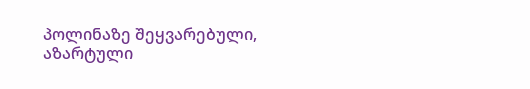პოლინაზე შეყვარებული, აზარტული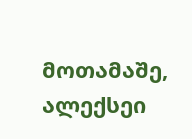მოთამაშე, ალექსეი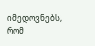იმედოვნებს, რომ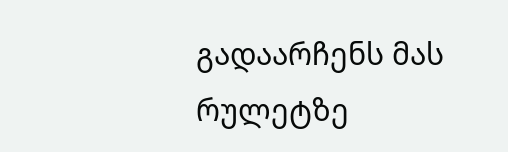გადაარჩენს მას რულეტზე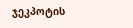ჯეკპოტის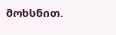მოხსნით.